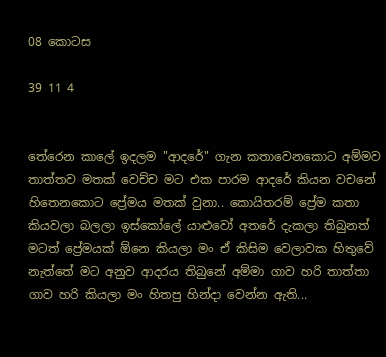08 කොටස

39 11 4


තේරෙන කාලේ ඉදලම "ආදරේ" ගැන කතාවෙනකොට අම්මව තාත්තව මතක් වෙච්ච මට එක පාරම ආදරේ කියන වචනේ හිතෙනකොට ප්‍රේමය මතක් වුනා.. කොයිතරම් ප්‍රේම කතා කියවලා බලලා ඉස්කෝලේ යාළුවෝ අතරේ දැකලා තිබුනත් මටත් ප්‍රේමයක් ඕනෙ කියලා මං ඒ කිසිම වෙලාවක හිතුවේ නැත්තේ මට අනුව ආදරය තිබුනේ අම්මා ගාව හරි තාත්තා ගාව හරි කියලා මං හිතපු හින්දා වෙන්න ඇති...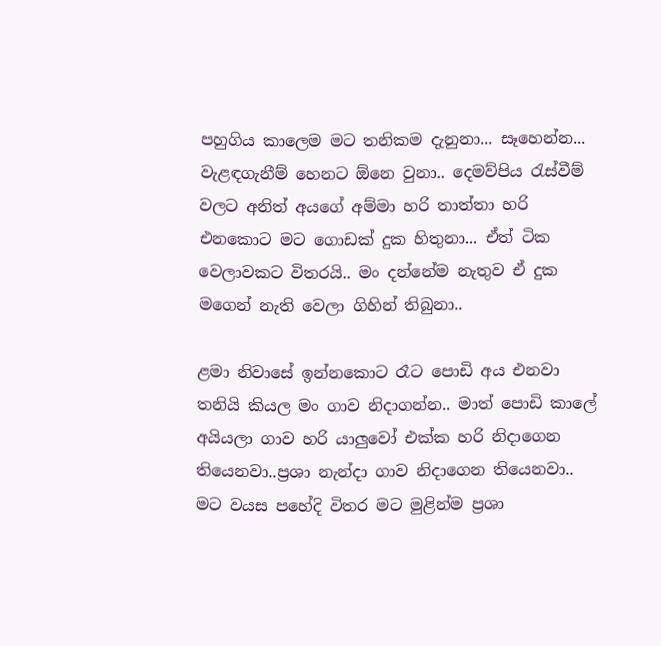පහුගිය කාලෙම මට තනිකම දැනුනා... සෑහෙන්න... වැළඳගැනීම් හෙනට ඕනෙ වුනා.. දෙමව්පිය රැස්වීම් වලට අනිත් අයගේ අම්මා හරි තාත්තා හරි එනකොට මට ගොඩක් දුක හිතුනා... ඒත් ටික වෙලාවකට විතරයි.. මං දන්නේම නැතුව ඒ දුක මගෙන් නැති වෙලා ගිහින් තිබුනා..

ළමා නිවාසේ ඉන්නකොට රෑට පොඩි අය එනවා තනියි කියල මං ගාව නිදාගන්න.. මාත් පොඩි කාලේ අයියලා ගාව හරි යාලුවෝ එක්ක හරි නිදාගෙන තියෙනවා..ප්‍රශා නැන්දා ගාව නිදාගෙන තියෙනවා.. මට වයස පහේදි විතර මට මුළින්ම ප්‍රශා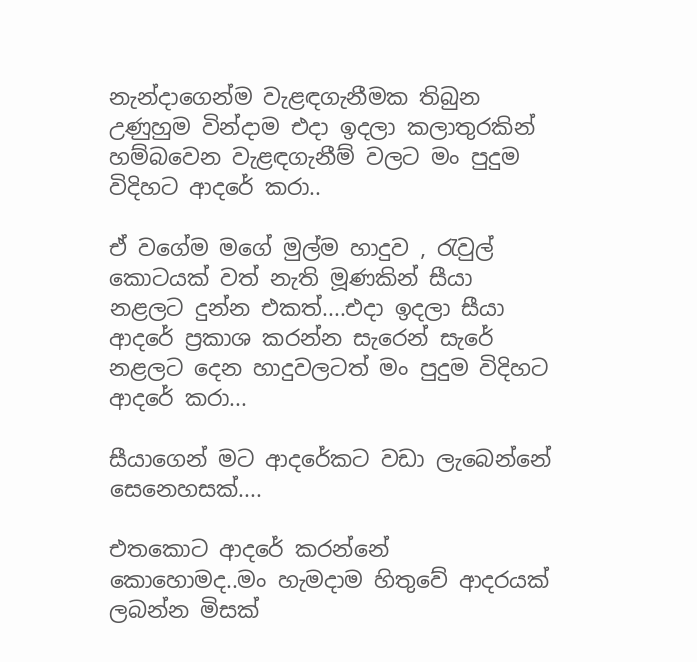නැන්දාගෙන්ම වැළඳගැනීමක තිබුන උණුහුම වින්දාම එදා ඉදලා කලාතුරකින් හම්බවෙන වැළඳගැනීම් වලට මං පුදුම විදිහට ආදරේ කරා..

ඒ වගේම මගේ මුල්ම හාදුව , රැවුල් කොටයක් වත් නැති මූණකින් සීයා නළලට දුන්න එකත්....එදා ඉදලා සීයා ආදරේ ප්‍රකාශ කරන්න සැරෙන් සැරේ නළලට දෙන හාදුවලටත් මං පුදුම විදිහට ආදරේ කරා...

සීයාගෙන් මට ආදරේකට වඩා ලැබෙන්නේ සෙනෙහසක්....

එතකොට ආදරේ කරන්නේ කොහොමද..මං හැමදාම හිතුවේ ආදරයක් ලබන්න මිසක්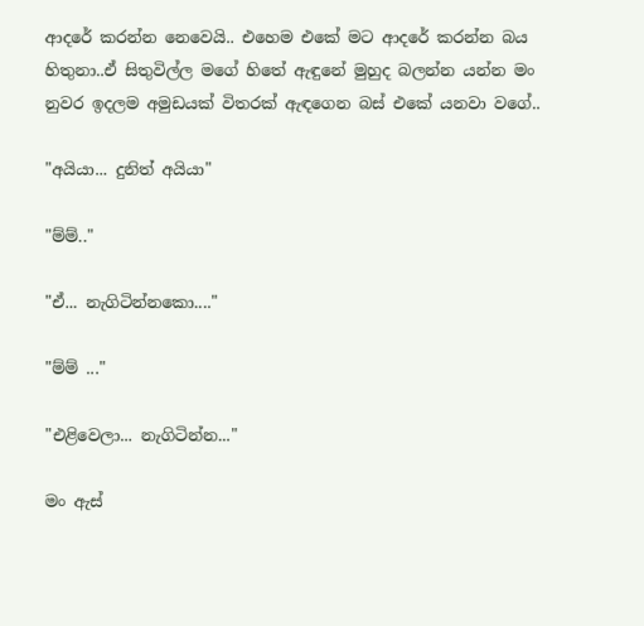ආදරේ කරන්න නෙවෙයි.. එහෙම එකේ මට ආදරේ කරන්න බය හිතුනා..ඒ සිතුවිල්ල මගේ හිතේ ඇඳුනේ මුහුද බලන්න යන්න මං නුවර ඉදලම අමුඩයක් විතරක් ඇඳගෙන බස් එකේ යනවා වගේ..

"අයියා... දුනිත් අයියා"

"ම්ම්.."

"ඒ... නැගිටින්නකො...."

"ම්ම් ..."

"එළිවෙලා... නැගිටින්න..."

මං ඇස්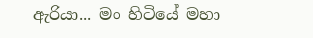ඇරියා... මං හිටියේ මහා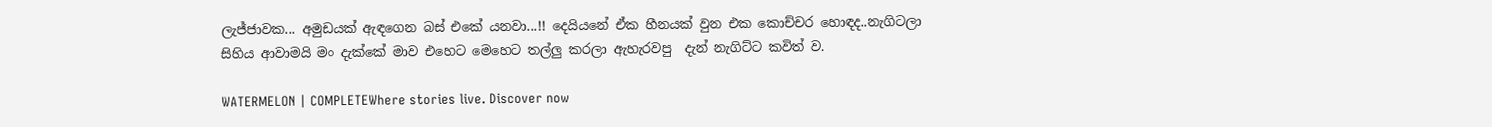ලැජ්ජාවක... අමුඩයක් ඇඳගෙන බස් එකේ යනවා...!! දෙයියනේ ඒක හීනයක් වුන එක කොච්චර හොඳද..නැගිටලා සිහිය ආවාමයි මං දැක්කේ මාව එහෙට මෙහෙට තල්ලු කරලා ඇහැරවපු  දැන් නැගිට්ට කවිත් ව.

WATERMELON | COMPLETEWhere stories live. Discover now